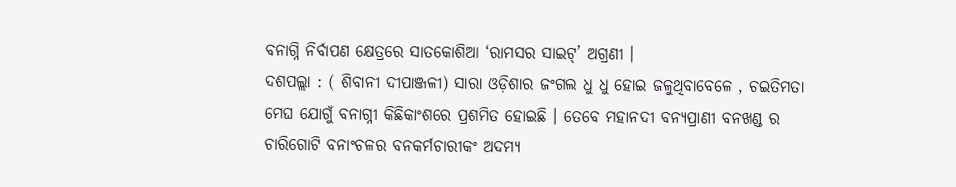ବନାଗ୍ନି ନିର୍ବାପଣ କ୍ଷେତ୍ରରେ ସାତକୋଶିଆ ‘ରାମସର ସାଇଟ୍’ ଅଗ୍ରଣୀ ।
ଦଶପଲ୍ଲା : ( ଶିବାନୀ ଦୀପାଞ୍ଜଳୀ) ସାରା ଓଡ଼ିଶାର ଜଂଗଲ ଧୁ ଧୁ ହୋଇ ଜଳୁଥିବାବେଳେ , ଚଇତିମତା ମେଘ ଯୋଗୁଁ ବନାଗ୍ନୀ କିଛିକାଂଶରେ ପ୍ରଶମିତ ହୋଇଛି । ତେବେ ମହାନଦୀ ବନ୍ୟପ୍ରାଣୀ ବନଖଣ୍ଡ ର ଚାରିଗୋଟି ବନାଂଚଳର ବନକର୍ମଚାରୀକଂ ଅଦମ୍ୟ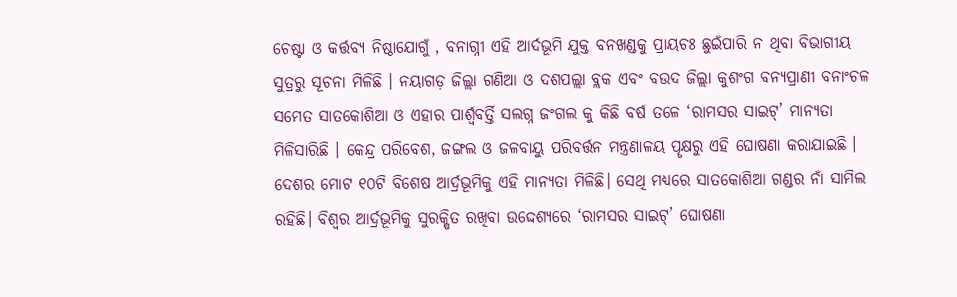ଚେଷ୍ଟା ଓ କର୍ତ୍ତବ୍ୟ ନିଷ୍ଠାଯୋଗୁଁ , ବନାଗ୍ନୀ ଏହି ଆର୍ଦଭୂମି ଯୁକ୍ତ ବନଖଣ୍ଡକୁ ପ୍ରାୟଚଃ ଛୁଇଁପାରି ନ ଥିବା ବିଭାଗୀୟ ସୁତ୍ରରୁ ସୂଚନା ମିଳିଛି । ନୟାଗଡ଼ ଜିଲ୍ଲା ଗଣିଆ ଓ ଦଶପଲ୍ଲା ବ୍ଲକ ଏବଂ ବଉଦ ଜିଲ୍ଲା କୁଶଂଗ ବନ୍ୟପ୍ରାଣୀ ବନାଂଚଳ ସମେତ ସାତକୋଶିଆ ଓ ଏହାର ପାର୍ଶ୍ବବର୍ତ୍ତି ସଲଗ୍ନ ଜଂଗଲ କୁ କିଛି ବର୍ଷ ତଳେ ‘ରାମସର ସାଇଟ୍’ ମାନ୍ୟତା ମିଳିସାରିଛି । କେନ୍ଦ୍ର ପରିବେଶ, ଜଙ୍ଗଲ ଓ ଜଳବାୟୁ ପରିବର୍ତ୍ତନ ମନ୍ତ୍ରଣାଳୟ ପୄକ୍ଷରୁ ଏହି ଘୋଷଣା କରାଯାଇଛି । ଦେଶର ମୋଟ ୧୦ଟି ବିଶେଷ ଆର୍ଦ୍ରଭୂମିକୁ ଏହି ମାନ୍ୟତା ମିଳିଛି। ସେଥି ମଧ୍ୟରେ ସାତକୋଶିଆ ଗଣ୍ଡର ନାଁ ସାମିଲ ରହିଛି। ବିଶ୍ୱର ଆର୍ଦ୍ରଭୂମିକୁ ସୁରକ୍ଷିତ ରଖିବା ଉଦ୍ଦେଶ୍ୟରେ ‘ରାମସର ସାଇଟ୍’ ଘୋଷଣା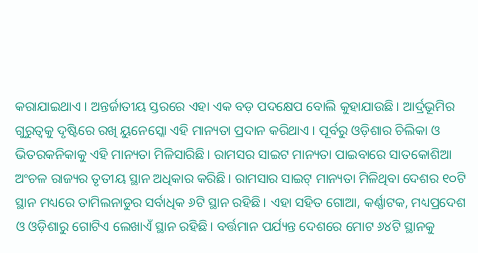କରାଯାଇଥାଏ । ଅନ୍ତର୍ଜାତୀୟ ସ୍ତରରେ ଏହା ଏକ ବଡ଼ ପଦକ୍ଷେପ ବୋଲି କୁହାଯାଉଛି। ଆର୍ଦ୍ରଭୂମିର ଗୁରୁତ୍ୱକୁ ଦୃଷ୍ଟିରେ ରଖି ୟୁନେସ୍କୋ ଏହି ମାନ୍ୟତା ପ୍ରଦାନ କରିଥାଏ । ପୂର୍ବରୁ ଓଡ଼ିଶାର ଚିଲିକା ଓ ଭିତରକନିକାକୁ ଏହି ମାନ୍ୟତା ମିଳିସାରିଛି। ରାମସର ସାଇଟ ମାନ୍ୟତା ପାଇବାରେ ସାତକୋଶିଆ ଅଂଚଳ ରାଜ୍ୟର ତୃତୀୟ ସ୍ଥାନ ଅଧିକାର କରିଛି। ରାମସାର ସାଇଟ୍ ମାନ୍ୟତା ମିଳିଥିବା ଦେଶର ୧୦ଟି ସ୍ଥାନ ମଧ୍ୟରେ ତାମିଲନାଡୁର ସର୍ବାଧିକ ୬ଟି ସ୍ଥାନ ରହିଛି। ଏହା ସହିତ ଗୋଆ, କର୍ଣ୍ଣାଟକ, ମଧ୍ୟପ୍ରଦେଶ ଓ ଓଡ଼ିଶାରୁ ଗୋଟିଏ ଲେଖାଏଁ ସ୍ଥାନ ରହିଛି। ବର୍ତ୍ତମାନ ପର୍ଯ୍ୟନ୍ତ ଦେଶରେ ମୋଟ ୬୪ଟି ସ୍ଥାନକୁ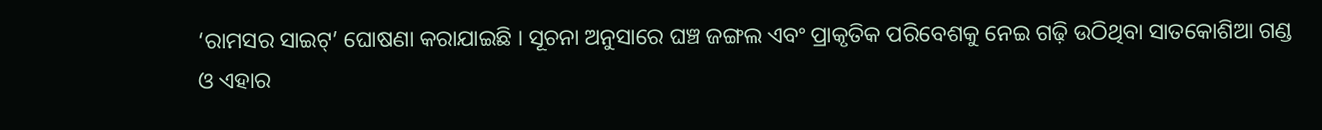‘ରାମସର ସାଇଟ୍’ ଘୋଷଣା କରାଯାଇଛି । ସୂଚନା ଅନୁସାରେ ଘଞ୍ଚ ଜଙ୍ଗଲ ଏବଂ ପ୍ରାକୃତିକ ପରିବେଶକୁ ନେଇ ଗଢ଼ି ଉଠିଥିବା ସାତକୋଶିଆ ଗଣ୍ଡ ଓ ଏହାର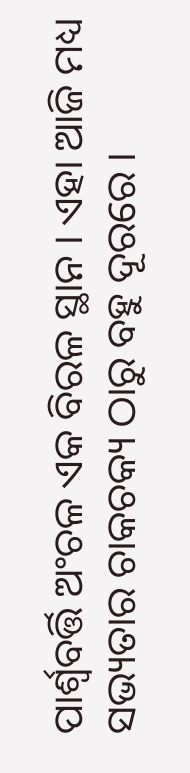ପାର୍ଶ୍ବବର୍ତ୍ତି ଅଂଚଳ ଏକ ବିରଳ ସ୍ଥାନ । ଏହା ଆଜି ମଧ୍ୟ ସଭ୍ୟତାର ଚାକଚକ୍ୟ ଠାରୁ ବହୁ ଦୂରରେ ।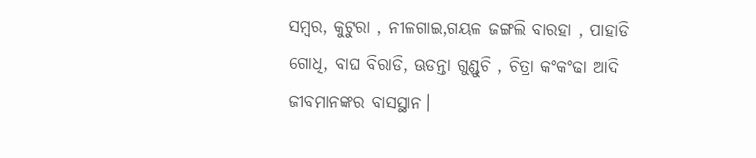ସମ୍ବର, କୁଟୁରା , ନୀଳଗାଇ,ଗୟଳ ଜଙ୍ଗଲି ବାରହା , ପାହାଡି ଗୋଧି, ବାଘ ବିରାଡି, ଊଡନ୍ତା ଗୁଣ୍ଡୁଚି , ଚିତ୍ରା କଂକଂଢା ଆଦି ଜୀବମାନଙ୍କର ବାସସ୍ଥାନ।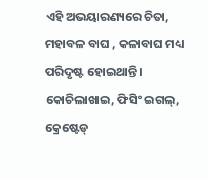ଏହି ଅଭୟାରଣ୍ୟରେ ଚିତା, ମହାବଳ ବାଘ , କଳାବାଘ ମଧ୍ୟ ପରିଦୃଷ୍ଟ ହୋଇଥାନ୍ତି। କୋଚିଲାଖାଇ, ଫିସିଂ ଇଗଲ୍, କ୍ରେଷ୍ଟେଡ୍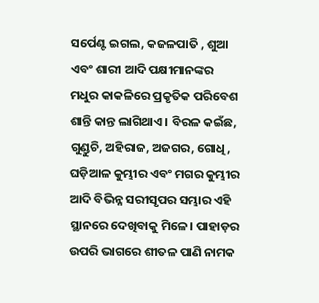ସର୍ପେଣ୍ଟ ଇଗଲ, କଜଳପାତି , ଶୁଆ ଏବଂ ଶାରୀ ଆଦି ପକ୍ଷୀମାନଙ୍କର ମଧୁର କାକଳିରେ ପ୍ରକୃତିକ ପରିବେଶ ଶାନ୍ତି କାନ୍ତ ଲାଗିଥାଏ । ବିରଳ କଇଁଛ, ଗୁଣ୍ଡୁଚି, ଅହିରାଜ, ଅଜଗର, ଗୋଧି, ଘଡ଼ିଆଳ କୁମ୍ଭୀର ଏବଂ ମଗର କୁମ୍ଭୀର ଆଦି ବିଭିନ୍ନ ସରୀସୃପର ସମ୍ଭାର ଏହି ସ୍ଥାନରେ ଦେଖିବାକୁ ମିଳେ। ପାହାଡ଼ର ଉପରି ଭାଗରେ ଶୀତଳ ପାଣି ନାମକ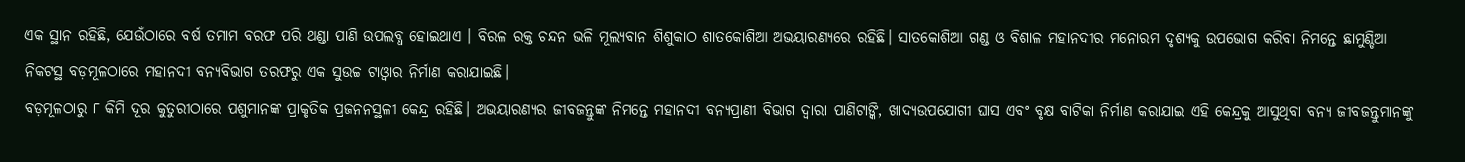ଏକ ସ୍ଥାନ ରହିଛି, ଯେଉଁଠାରେ ବର୍ଷ ତମାମ ବରଫ ପରି ଥଣ୍ଡା ପାଣି ଉପଲବ୍ଧ ହୋଇଥାଏ । ବିରଳ ରକ୍ତ ଚନ୍ଦନ ଭଳି ମୂଲ୍ୟବାନ ଶିଶୁକାଠ ଶାତକୋଶିଆ ଅଭୟାରଣ୍ୟରେ ରହିଛି। ସାତକୋଶିଆ ଗଣ୍ଡ ଓ ବିଶାଳ ମହାନଦୀର ମନୋରମ ଦୃଶ୍ୟକୁ ଉପଭୋଗ କରିବା ନିମନ୍ତେ ଛାମୁଣ୍ଡିଆ ନିକଟସ୍ଥ ବଡ଼ମୂଳଠାରେ ମହାନଦୀ ବନ୍ୟବିଭାଗ ତରଫରୁ ଏକ ସୁଉଚ୍ଚ ଟାଓ୍ୱାର ନିର୍ମାଣ କରାଯାଇଛି।
ବଡ଼ମୂଳଠାରୁ ୮ କିମି ଦୂର କୁତୁରୀଠାରେ ପଶୁମାନଙ୍କ ପ୍ରାକୃତିକ ପ୍ରଜନନସ୍ଥଳୀ କେନ୍ଦ୍ର ରହିଛି। ଅଭୟାରଣ୍ୟର ଜୀବଜନ୍ତୁଙ୍କ ନିମନ୍ତେ ମହାନଦୀ ବନ୍ୟପ୍ରାଣୀ ବିଭାଗ ଦ୍ୱାରା ପାଣିଟାଙ୍କି, ଖାଦ୍ୟଉପଯୋଗୀ ଘାସ ଏବଂ ବୃକ୍ଷ ବାଟିକା ନିର୍ମାଣ କରାଯାଇ ଏହି କେନ୍ଦ୍ରକୁ ଆସୁଥିବା ବନ୍ୟ ଜୀବଜନ୍ତୁମାନଙ୍କୁ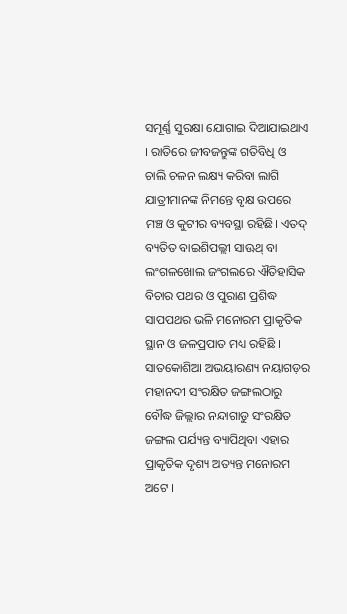ସମୂର୍ଣ୍ଣ ସୁରକ୍ଷା ଯୋଗାଇ ଦିଆଯାଇଥାଏ । ରାତିରେ ଜୀବଜନ୍ତୁଙ୍କ ଗତିବିଧି ଓ ଚାଲି ଚଳନ ଲକ୍ଷ୍ୟ କରିବା ଲାଗି ଯାତ୍ରୀମାନଙ୍କ ନିମନ୍ତେ ବୃକ୍ଷ ଉପରେ ମଞ୍ଚ ଓ କୁଟୀର ବ୍ୟବସ୍ଥା ରହିଛି। ଏତଦ୍ ବ୍ୟତିତ ବାଇଶିପଲ୍ଲୀ ସାଊଥ୍ ବା ଲଂଗଳଖୋଲ ଜଂଗଲରେ ଐତିହାସିକ ବିଚାର ପଥର ଓ ପୁରାଣ ପ୍ରଶିଦ୍ଧ ସାପପଥର ଭଳି ମନୋରମ ପ୍ରାକୃତିକ ସ୍ଥାନ ଓ ଜଳପ୍ରପାତ ମଧ୍ୟ ରହିଛି । ସାତକୋଶିଆ ଅଭୟାରଣ୍ୟ ନୟାଗଡ଼ର ମହାନଦୀ ସଂରକ୍ଷିତ ଜଙ୍ଗଲଠାରୁ ବୌଦ୍ଧ ଜିଲ୍ଲାର ନନ୍ଦାଗାଡୁ ସଂରକ୍ଷିତ ଜଙ୍ଗଲ ପର୍ଯ୍ୟନ୍ତ ବ୍ୟାପିଥିବା ଏହାର ପ୍ରାକୃତିକ ଦୃଶ୍ୟ ଅତ୍ୟନ୍ତ ମନୋରମ ଅଟେ ।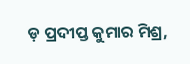ଡ଼ ପ୍ରଦୀପ୍ତ କୁମାର ମିଶ୍ର,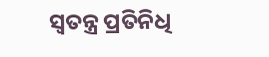ସ୍ବତନ୍ତ୍ର ପ୍ରତିନିଧି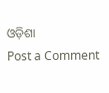ଓଡ଼ିଶା
Post a Comment